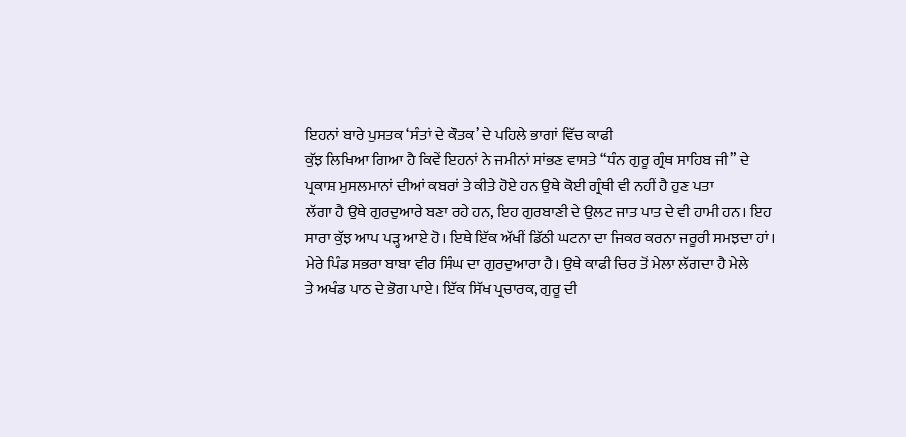ਇਹਨਾਂ ਬਾਰੇ ਪੁਸਤਕ ‘ਸੰਤਾਂ ਦੇ ਕੌਤਕ’ ਦੇ ਪਹਿਲੇ ਭਾਗਾਂ ਵਿੱਚ ਕਾਫੀ
ਕੁੱਝ ਲਿਖਿਆ ਗਿਆ ਹੈ ਕਿਵੇਂ ਇਹਨਾਂ ਨੇ ਜਮੀਨਾਂ ਸਾਂਭਣ ਵਾਸਤੇ “ਧੰਨ ਗੁਰੂ ਗ੍ਰੰਥ ਸਾਹਿਬ ਜੀ” ਦੇ
ਪ੍ਰਕਾਸ਼ ਮੁਸਲਮਾਨਾਂ ਦੀਆਂ ਕਬਰਾਂ ਤੇ ਕੀਤੇ ਹੋਏ ਹਨ ਉਥੇ ਕੋਈ ਗ੍ਰੰਥੀ ਵੀ ਨਹੀਂ ਹੈ ਹੁਣ ਪਤਾ
ਲੱਗਾ ਹੈ ਉਥੇ ਗੁਰਦੁਆਰੇ ਬਣਾ ਰਹੇ ਹਨ, ਇਹ ਗੁਰਬਾਣੀ ਦੇ ਉਲਟ ਜਾਤ ਪਾਤ ਦੇ ਵੀ ਹਾਮੀ ਹਨ। ਇਹ
ਸਾਰਾ ਕੁੱਝ ਆਪ ਪੜ੍ਹ ਆਏ ਹੋ। ਇਥੇ ਇੱਕ ਅੱਖੀਂ ਡਿੱਠੀ ਘਟਨਾ ਦਾ ਜਿਕਰ ਕਰਨਾ ਜਰੂਰੀ ਸਮਝਦਾ ਹਾਂ।
ਮੇਰੇ ਪਿੰਡ ਸਭਰਾ ਬਾਬਾ ਵੀਰ ਸਿੰਘ ਦਾ ਗੁਰਦੁਆਰਾ ਹੈ। ਉਥੇ ਕਾਫੀ ਚਿਰ ਤੋਂ ਮੇਲਾ ਲੱਗਦਾ ਹੈ ਮੇਲੇ
ਤੇ ਅਖੰਡ ਪਾਠ ਦੇ ਭੋਗ ਪਾਏ। ਇੱਕ ਸਿੱਖ ਪ੍ਰਚਾਰਕ, ਗੁਰੂ ਦੀ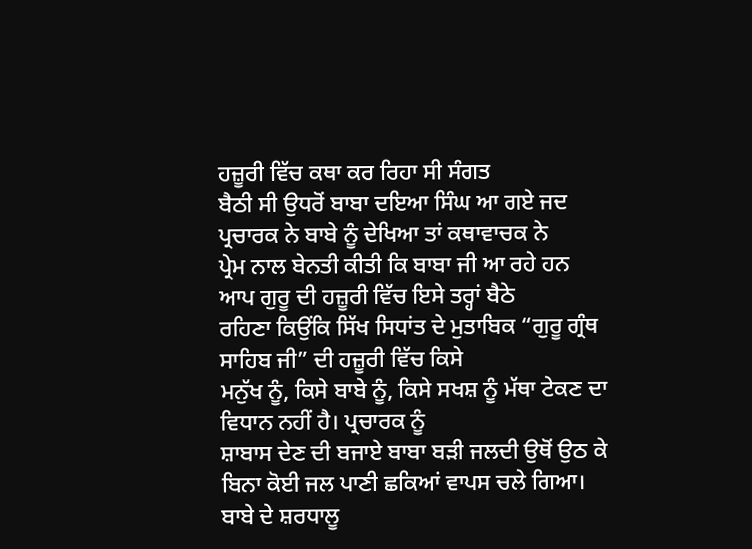ਹਜ਼ੂਰੀ ਵਿੱਚ ਕਥਾ ਕਰ ਰਿਹਾ ਸੀ ਸੰਗਤ
ਬੈਠੀ ਸੀ ਉਧਰੋਂ ਬਾਬਾ ਦਇਆ ਸਿੰਘ ਆ ਗਏ ਜਦ ਪ੍ਰਚਾਰਕ ਨੇ ਬਾਬੇ ਨੂੰ ਦੇਖਿਆ ਤਾਂ ਕਥਾਵਾਚਕ ਨੇ
ਪ੍ਰੇਮ ਨਾਲ ਬੇਨਤੀ ਕੀਤੀ ਕਿ ਬਾਬਾ ਜੀ ਆ ਰਹੇ ਹਨ ਆਪ ਗੁਰੂ ਦੀ ਹਜ਼ੂਰੀ ਵਿੱਚ ਇਸੇ ਤਰ੍ਹਾਂ ਬੈਠੇ
ਰਹਿਣਾ ਕਿਉਂਕਿ ਸਿੱਖ ਸਿਧਾਂਤ ਦੇ ਮੁਤਾਬਿਕ “ਗੁਰੂ ਗ੍ਰੰਥ ਸਾਹਿਬ ਜੀ” ਦੀ ਹਜ਼ੂਰੀ ਵਿੱਚ ਕਿਸੇ
ਮਨੁੱਖ ਨੂੰ, ਕਿਸੇ ਬਾਬੇ ਨੂੰ, ਕਿਸੇ ਸਖਸ਼ ਨੂੰ ਮੱਥਾ ਟੇਕਣ ਦਾ ਵਿਧਾਨ ਨਹੀਂ ਹੈ। ਪ੍ਰਚਾਰਕ ਨੂੰ
ਸ਼ਾਬਾਸ ਦੇਣ ਦੀ ਬਜਾਏ ਬਾਬਾ ਬੜੀ ਜਲਦੀ ਉਥੋਂ ਉਠ ਕੇ ਬਿਨਾ ਕੋਈ ਜਲ ਪਾਣੀ ਛਕਿਆਂ ਵਾਪਸ ਚਲੇ ਗਿਆ।
ਬਾਬੇ ਦੇ ਸ਼ਰਧਾਲੂ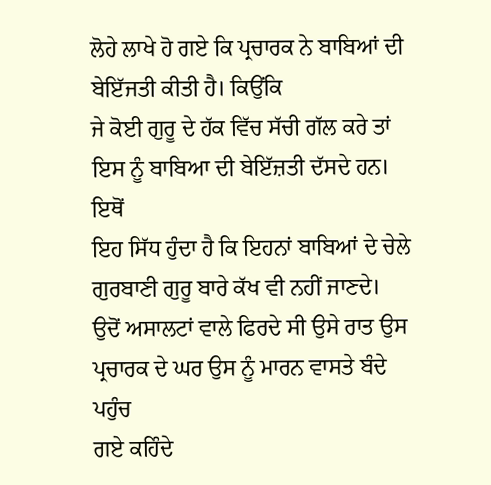ਲੋਹੇ ਲਾਖੇ ਹੋ ਗਏ ਕਿ ਪ੍ਰਚਾਰਕ ਨੇ ਬਾਬਿਆਂ ਦੀ ਬੇਇੱਜਤੀ ਕੀਤੀ ਹੈ। ਕਿਉਂਕਿ
ਜੇ ਕੋਈ ਗੁਰੂ ਦੇ ਹੱਕ ਵਿੱਚ ਸੱਚੀ ਗੱਲ ਕਰੇ ਤਾਂ ਇਸ ਨੂੰ ਬਾਬਿਆ ਦੀ ਬੇਇੱਜ਼ਤੀ ਦੱਸਦੇ ਹਨ। ਇਥੋਂ
ਇਹ ਸਿੱਧ ਹੁੰਦਾ ਹੈ ਕਿ ਇਹਨਾਂ ਬਾਬਿਆਂ ਦੇ ਚੇਲੇ ਗੁਰਬਾਣੀ ਗੁਰੂ ਬਾਰੇ ਕੱਖ ਵੀ ਨਹੀਂ ਜਾਣਦੇ।
ਉਦੋਂ ਅਸਾਲਟਾਂ ਵਾਲੇ ਫਿਰਦੇ ਸੀ ਉਸੇ ਰਾਤ ਉਸ ਪ੍ਰਚਾਰਕ ਦੇ ਘਰ ਉਸ ਨੂੰ ਮਾਰਨ ਵਾਸਤੇ ਬੰਦੇ ਪਹੁੰਚ
ਗਏ ਕਹਿੰਦੇ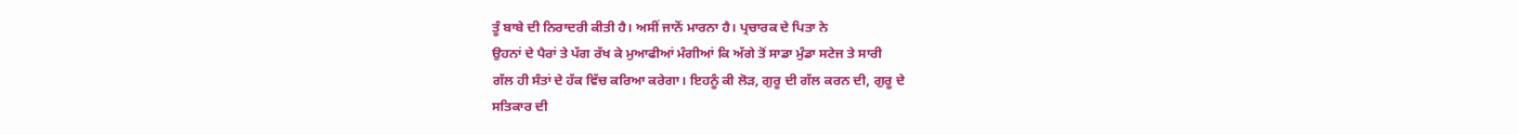ਤੂੰ ਬਾਬੇ ਦੀ ਨਿਰਾਦਰੀ ਕੀਤੀ ਹੈ। ਅਸੀਂ ਜਾਨੋਂ ਮਾਰਨਾ ਹੈ। ਪ੍ਰਚਾਰਕ ਦੇ ਪਿਤਾ ਨੇ
ਉਹਨਾਂ ਦੇ ਪੈਰਾਂ ਤੇ ਪੱਗ ਰੱਖ ਕੇ ਮੁਆਫੀਆਂ ਮੰਗੀਆਂ ਕਿ ਅੱਗੇ ਤੋਂ ਸਾਡਾ ਮੁੰਡਾ ਸਟੇਜ ਤੇ ਸਾਰੀ
ਗੱਲ ਹੀ ਸੰਤਾਂ ਦੇ ਹੱਕ ਵਿੱਚ ਕਰਿਆ ਕਰੇਗਾ। ਇਹਨੂੰ ਕੀ ਲੋੜ, ਗੁਰੂ ਦੀ ਗੱਲ ਕਰਨ ਦੀ, ਗੁਰੂ ਦੇ
ਸਤਿਕਾਰ ਦੀ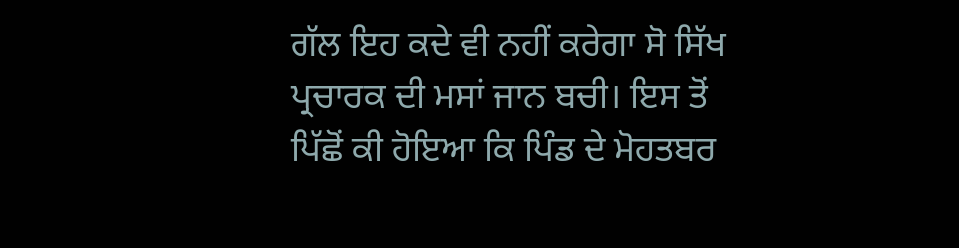ਗੱਲ ਇਹ ਕਦੇ ਵੀ ਨਹੀਂ ਕਰੇਗਾ ਸੋ ਸਿੱਖ ਪ੍ਰਚਾਰਕ ਦੀ ਮਸਾਂ ਜਾਨ ਬਚੀ। ਇਸ ਤੋਂ
ਪਿੱਛੋਂ ਕੀ ਹੋਇਆ ਕਿ ਪਿੰਡ ਦੇ ਮੋਹਤਬਰ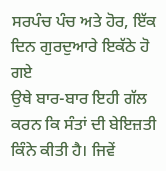ਸਰਪੰਚ ਪੰਚ ਅਤੇ ਹੋਰ, ਇੱਕ ਦਿਨ ਗੁਰਦੁਆਰੇ ਇਕੱਠੇ ਹੋ ਗਏ
ਉਥੇ ਬਾਰ-ਬਾਰ ਇਹੀ ਗੱਲ ਕਰਨ ਕਿ ਸੰਤਾਂ ਦੀ ਬੇਇਜ਼ਤੀ ਕਿੰਨੇ ਕੀਤੀ ਹੈ। ਜਿਵੇਂ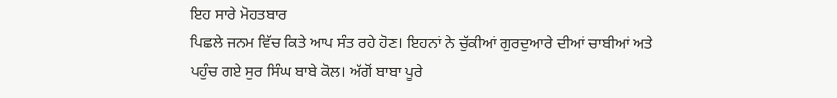ਇਹ ਸਾਰੇ ਮੋਹਤਬਾਰ
ਪਿਛਲੇ ਜਨਮ ਵਿੱਚ ਕਿਤੇ ਆਪ ਸੰਤ ਰਹੇ ਹੋਣ। ਇਹਨਾਂ ਨੇ ਚੁੱਕੀਆਂ ਗੁਰਦੁਆਰੇ ਦੀਆਂ ਚਾਬੀਆਂ ਅਤੇ
ਪਹੁੰਚ ਗਏ ਸੁਰ ਸਿੰਘ ਬਾਬੇ ਕੋਲ। ਅੱਗੋਂ ਬਾਬਾ ਪੂਰੇ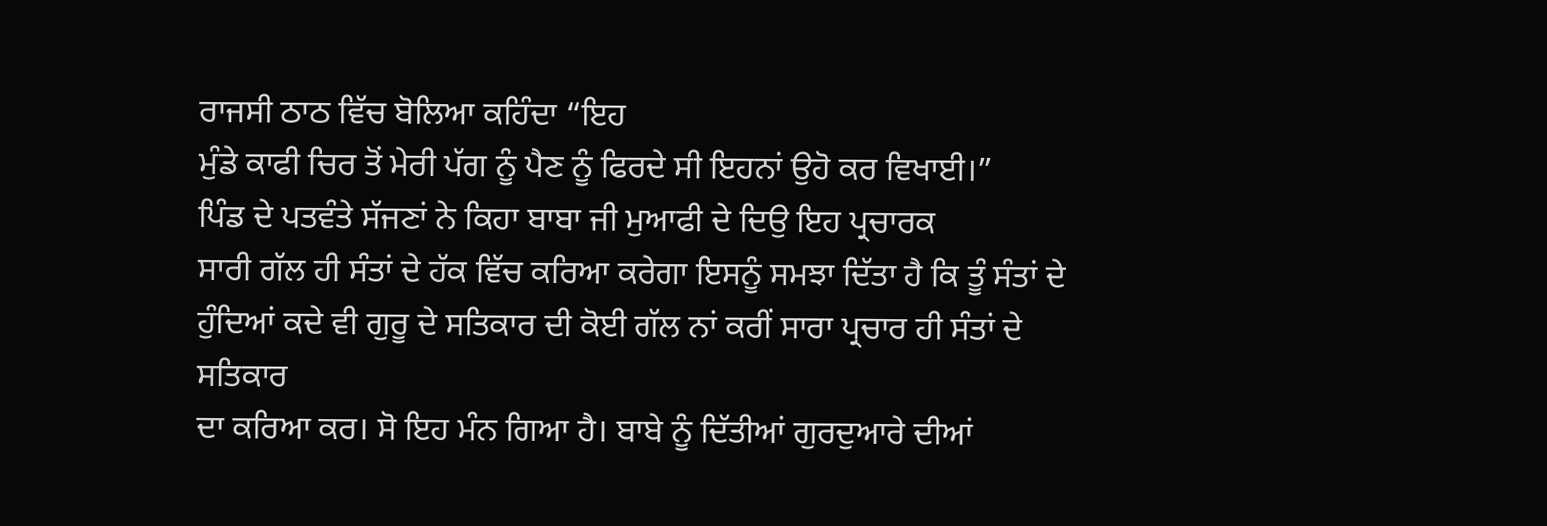ਰਾਜਸੀ ਠਾਠ ਵਿੱਚ ਬੋਲਿਆ ਕਹਿੰਦਾ “ਇਹ
ਮੁੰਡੇ ਕਾਫੀ ਚਿਰ ਤੋਂ ਮੇਰੀ ਪੱਗ ਨੂੰ ਪੈਣ ਨੂੰ ਫਿਰਦੇ ਸੀ ਇਹਨਾਂ ਉਹੋ ਕਰ ਵਿਖਾਈ।”
ਪਿੰਡ ਦੇ ਪਤਵੰਤੇ ਸੱਜਣਾਂ ਨੇ ਕਿਹਾ ਬਾਬਾ ਜੀ ਮੁਆਫੀ ਦੇ ਦਿਉ ਇਹ ਪ੍ਰਚਾਰਕ
ਸਾਰੀ ਗੱਲ ਹੀ ਸੰਤਾਂ ਦੇ ਹੱਕ ਵਿੱਚ ਕਰਿਆ ਕਰੇਗਾ ਇਸਨੂੰ ਸਮਝਾ ਦਿੱਤਾ ਹੈ ਕਿ ਤੂੰ ਸੰਤਾਂ ਦੇ
ਹੁੰਦਿਆਂ ਕਦੇ ਵੀ ਗੁਰੂ ਦੇ ਸਤਿਕਾਰ ਦੀ ਕੋਈ ਗੱਲ ਨਾਂ ਕਰੀਂ ਸਾਰਾ ਪ੍ਰਚਾਰ ਹੀ ਸੰਤਾਂ ਦੇ ਸਤਿਕਾਰ
ਦਾ ਕਰਿਆ ਕਰ। ਸੋ ਇਹ ਮੰਨ ਗਿਆ ਹੈ। ਬਾਬੇ ਨੂੰ ਦਿੱਤੀਆਂ ਗੁਰਦੁਆਰੇ ਦੀਆਂ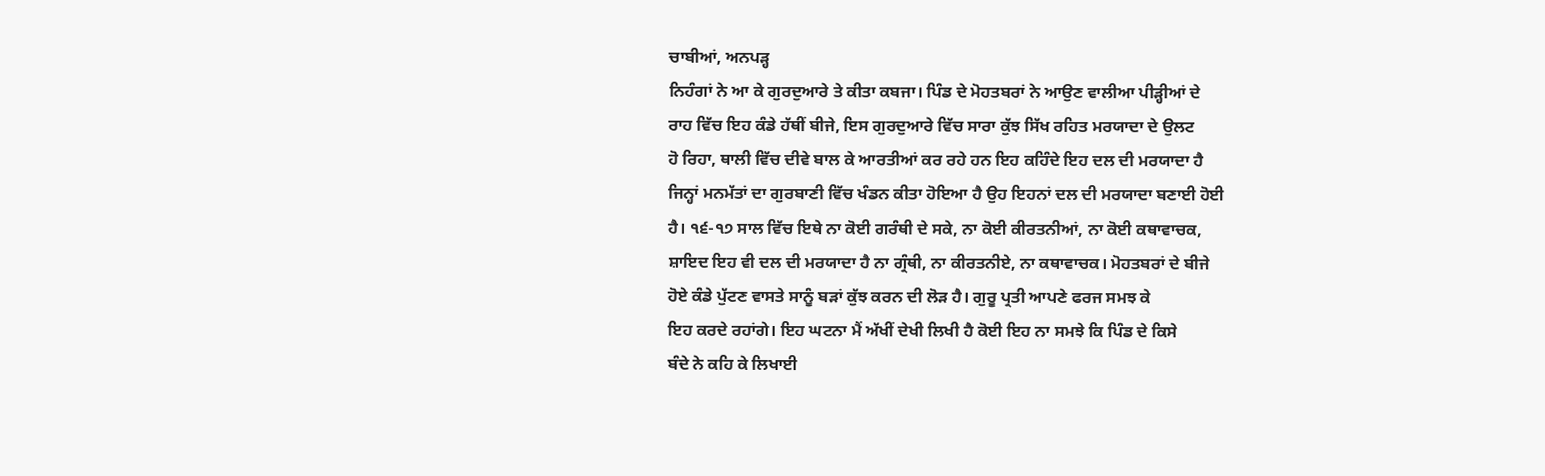ਚਾਬੀਆਂ, ਅਨਪੜ੍ਹ
ਨਿਹੰਗਾਂ ਨੇ ਆ ਕੇ ਗੁਰਦੁਆਰੇ ਤੇ ਕੀਤਾ ਕਬਜਾ। ਪਿੰਡ ਦੇ ਮੋਹਤਬਰਾਂ ਨੇ ਆਉਣ ਵਾਲੀਆ ਪੀੜ੍ਹੀਆਂ ਦੇ
ਰਾਹ ਵਿੱਚ ਇਹ ਕੰਡੇ ਹੱਥੀਂ ਬੀਜੇ, ਇਸ ਗੁਰਦੁਆਰੇ ਵਿੱਚ ਸਾਰਾ ਕੁੱਝ ਸਿੱਖ ਰਹਿਤ ਮਰਯਾਦਾ ਦੇ ਉਲਟ
ਹੋ ਰਿਹਾ, ਥਾਲੀ ਵਿੱਚ ਦੀਵੇ ਬਾਲ ਕੇ ਆਰਤੀਆਂ ਕਰ ਰਹੇ ਹਨ ਇਹ ਕਹਿੰਦੇ ਇਹ ਦਲ ਦੀ ਮਰਯਾਦਾ ਹੈ
ਜਿਨ੍ਹਾਂ ਮਨਮੱਤਾਂ ਦਾ ਗੁਰਬਾਣੀ ਵਿੱਚ ਖੰਡਨ ਕੀਤਾ ਹੋਇਆ ਹੈ ਉਹ ਇਹਨਾਂ ਦਲ ਦੀ ਮਰਯਾਦਾ ਬਣਾਈ ਹੋਈ
ਹੈ। ੧੬-੧੭ ਸਾਲ ਵਿੱਚ ਇਥੇ ਨਾ ਕੋਈ ਗਰੰਥੀ ਦੇ ਸਕੇ, ਨਾ ਕੋਈ ਕੀਰਤਨੀਆਂ, ਨਾ ਕੋਈ ਕਥਾਵਾਚਕ,
ਸ਼ਾਇਦ ਇਹ ਵੀ ਦਲ ਦੀ ਮਰਯਾਦਾ ਹੈ ਨਾ ਗ੍ਰੰਥੀ, ਨਾ ਕੀਰਤਨੀਏ, ਨਾ ਕਥਾਵਾਚਕ। ਮੋਹਤਬਰਾਂ ਦੇ ਬੀਜੇ
ਹੋਏ ਕੰਡੇ ਪੁੱਟਣ ਵਾਸਤੇ ਸਾਨੂੰ ਬੜਾਂ ਕੁੱਝ ਕਰਨ ਦੀ ਲੋੜ ਹੈ। ਗੁਰੂ ਪ੍ਰਤੀ ਆਪਣੇ ਫਰਜ ਸਮਝ ਕੇ
ਇਹ ਕਰਦੇ ਰਹਾਂਗੇ। ਇਹ ਘਟਨਾ ਮੈਂ ਅੱਖੀਂ ਦੇਖੀ ਲਿਖੀ ਹੈ ਕੋਈ ਇਹ ਨਾ ਸਮਝੇ ਕਿ ਪਿੰਡ ਦੇ ਕਿਸੇ
ਬੰਦੇ ਨੇ ਕਹਿ ਕੇ ਲਿਖਾਈ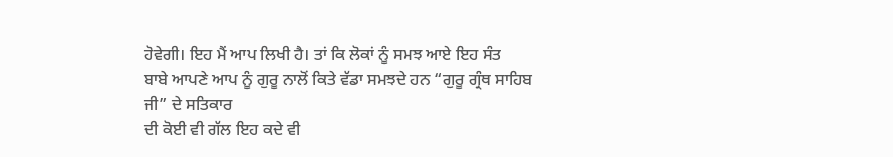ਹੋਵੇਗੀ। ਇਹ ਮੈਂ ਆਪ ਲਿਖੀ ਹੈ। ਤਾਂ ਕਿ ਲੋਕਾਂ ਨੂੰ ਸਮਝ ਆਏ ਇਹ ਸੰਤ
ਬਾਬੇ ਆਪਣੇ ਆਪ ਨੂੰ ਗੁਰੂ ਨਾਲੋਂ ਕਿਤੇ ਵੱਡਾ ਸਮਝਦੇ ਹਨ “ਗੁਰੂ ਗ੍ਰੰਥ ਸਾਹਿਬ ਜੀ” ਦੇ ਸਤਿਕਾਰ
ਦੀ ਕੋਈ ਵੀ ਗੱਲ ਇਹ ਕਦੇ ਵੀ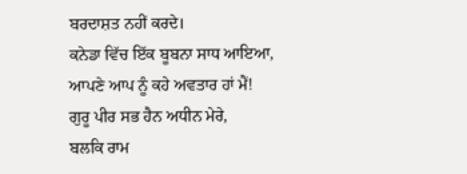ਬਰਦਾਸ਼ਤ ਨਹੀਂ ਕਰਦੇ।
ਕਨੇਡਾ ਵਿੱਚ ਇੱਕ ਬੂਬਨਾ ਸਾਧ ਆਇਆ,
ਆਪਣੇ ਆਪ ਨੂੰ ਕਹੇ ਅਵਤਾਰ ਹਾਂ ਮੈਂ!
ਗੁਰੂ ਪੀਰ ਸਭ ਹੈਨ ਅਧੀਨ ਮੇਰੇ,
ਬਲਕਿ ਰਾਮ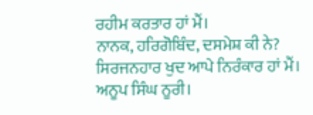ਰਹੀਮ ਕਰਤਾਰ ਹਾਂ ਮੈਂ।
ਨਾਨਕ, ਹਰਿਗੋਬਿੰਦ, ਦਸਮੇਸ਼ ਕੀ ਨੇ?
ਸਿਰਜਨਹਾਰ ਖੁਦ ਆਪੇ ਨਿਰੰਕਾਰ ਹਾਂ ਮੈਂ।
ਅਨੂਪ ਸਿੰਘ ਨੂਰੀ।